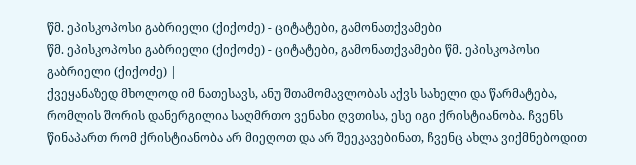წმ. ეპისკოპოსი გაბრიელი (ქიქოძე) - ციტატები, გამონათქვამები
წმ. ეპისკოპოსი გაბრიელი (ქიქოძე) - ციტატები, გამონათქვამები წმ. ეპისკოპოსი გაბრიელი (ქიქოძე) |
ქვეყანაზედ მხოლოდ იმ ნათესავს, ანუ შთამომავლობას აქვს სახელი და წარმატება, რომლის შორის დანერგილია საღმრთო ვენახი ღვთისა, ესე იგი ქრისტიანობა. ჩვენს წინაპართ რომ ქრისტიანობა არ მიეღოთ და არ შეეკავებინათ, ჩვენც ახლა ვიქმნებოდით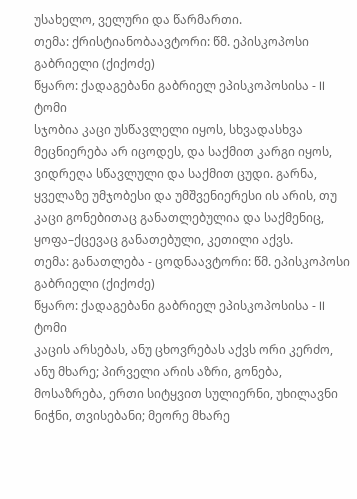უსახელო, ველური და წარმართი.
თემა: ქრისტიანობაავტორი: წმ. ეპისკოპოსი გაბრიელი (ქიქოძე)
წყარო: ქადაგებანი გაბრიელ ეპისკოპოსისა - II ტომი
სჯობია კაცი უსწავლელი იყოს, სხვადასხვა მეცნიერება არ იცოდეს, და საქმით კარგი იყოს, ვიდრეღა სწავლული და საქმით ცუდი. გარნა, ყველაზე უმჯობესი და უმშვენიერესი ის არის, თუ კაცი გონებითაც განათლებულია და საქმენიც, ყოფა–ქცევაც განათებული, კეთილი აქვს.
თემა: განათლება - ცოდნაავტორი: წმ. ეპისკოპოსი გაბრიელი (ქიქოძე)
წყარო: ქადაგებანი გაბრიელ ეპისკოპოსისა - II ტომი
კაცის არსებას, ანუ ცხოვრებას აქვს ორი კერძო, ანუ მხარე; პირველი არის აზრი, გონება, მოსაზრება, ერთი სიტყვით სულიერნი, უხილავნი ნიჭნი, თვისებანი; მეორე მხარე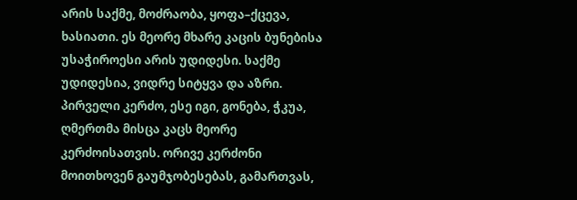არის საქმე, მოძრაობა, ყოფა–ქცევა, ხასიათი. ეს მეორე მხარე კაცის ბუნებისა უსაჭიროესი არის უდიდესი. საქმე უდიდესია, ვიდრე სიტყვა და აზრი. პირველი კერძო, ესე იგი, გონება, ჭკუა, ღმერთმა მისცა კაცს მეორე კერძოისათვის. ორივე კერძონი მოითხოვენ გაუმჯობესებას, გამართვას,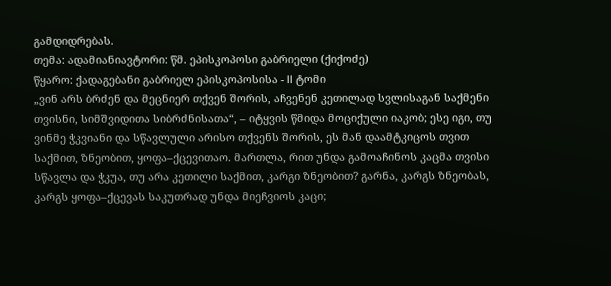გამდიდრებას.
თემა: ადამიანიავტორი: წმ. ეპისკოპოსი გაბრიელი (ქიქოძე)
წყარო: ქადაგებანი გაბრიელ ეპისკოპოსისა - II ტომი
„ვინ არს ბრძენ და მეცნიერ თქვენ შორის, აჩვენენ კეთილად სვლისაგან საქმენი თვისნი, სიმშვიდითა სიბრძნისათა“, – იტყვის წმიდა მოციქული იაკობ; ესე იგი, თუ ვინმე ჭკვიანი და სწავლული არისო თქვენს შორის, ეს მან დაამტკიცოს თვით საქმით, ზნეობით, ყოფა–ქცევითაო. მართლა, რით უნდა გამოაჩინოს კაცმა თვისი სწავლა და ჭკუა, თუ არა კეთილი საქმით, კარგი ზნეობით? გარნა, კარგს ზნეობას, კარგს ყოფა–ქცევას საკუთრად უნდა მიეჩვიოს კაცი;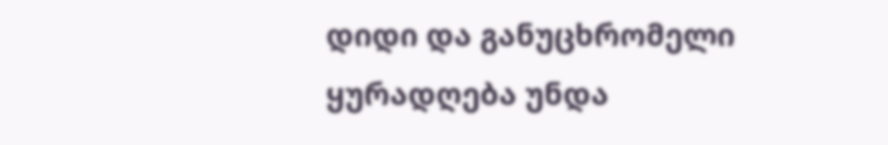დიდი და განუცხრომელი ყურადღება უნდა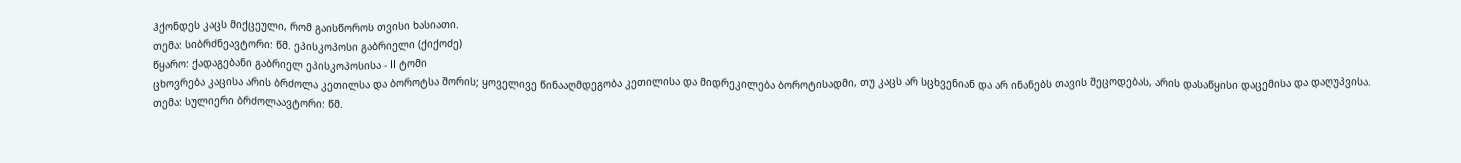ჰქონდეს კაცს მიქცეული, რომ გაისწოროს თვისი ხასიათი.
თემა: სიბრძნეავტორი: წმ. ეპისკოპოსი გაბრიელი (ქიქოძე)
წყარო: ქადაგებანი გაბრიელ ეპისკოპოსისა - II ტომი
ცხოვრება კაცისა არის ბრძოლა კეთილსა და ბოროტსა შორის; ყოველივე წინააღმდეგობა კეთილისა და მიდრეკილება ბოროტისადმი, თუ კაცს არ სცხვენიან და არ ინანებს თავის შეცოდებას, არის დასაწყისი დაცემისა და დაღუპვისა.
თემა: სულიერი ბრძოლაავტორი: წმ.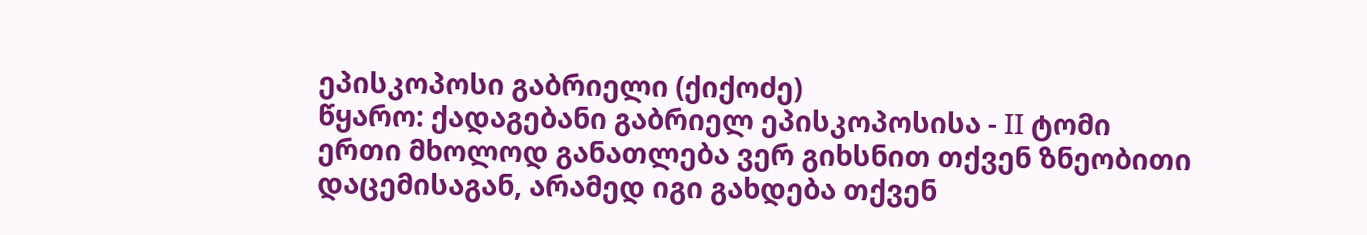ეპისკოპოსი გაბრიელი (ქიქოძე)
წყარო: ქადაგებანი გაბრიელ ეპისკოპოსისა - II ტომი
ერთი მხოლოდ განათლება ვერ გიხსნით თქვენ ზნეობითი დაცემისაგან, არამედ იგი გახდება თქვენ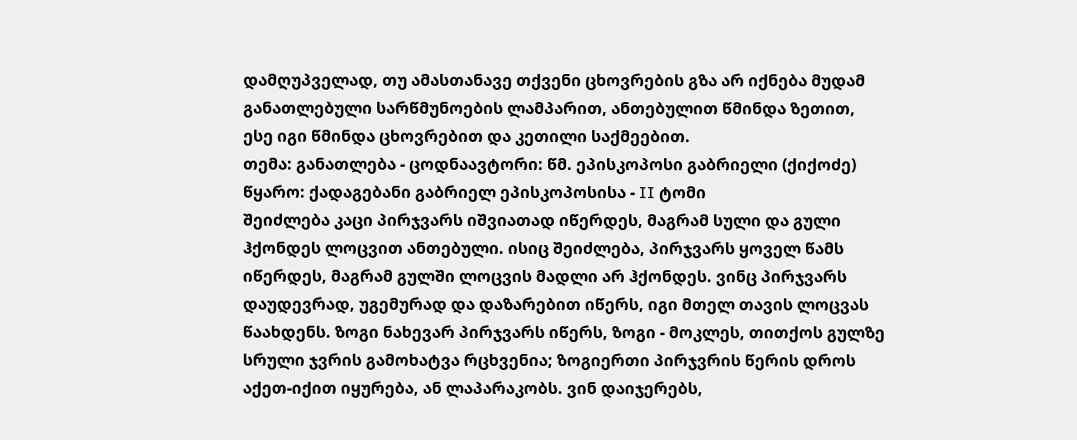დამღუპველად, თუ ამასთანავე თქვენი ცხოვრების გზა არ იქნება მუდამ განათლებული სარწმუნოების ლამპარით, ანთებულით წმინდა ზეთით, ესე იგი წმინდა ცხოვრებით და კეთილი საქმეებით.
თემა: განათლება - ცოდნაავტორი: წმ. ეპისკოპოსი გაბრიელი (ქიქოძე)
წყარო: ქადაგებანი გაბრიელ ეპისკოპოსისა - II ტომი
შეიძლება კაცი პირჯვარს იშვიათად იწერდეს, მაგრამ სული და გული ჰქონდეს ლოცვით ანთებული. ისიც შეიძლება, პირჯვარს ყოველ წამს იწერდეს, მაგრამ გულში ლოცვის მადლი არ ჰქონდეს. ვინც პირჯვარს დაუდევრად, უგემურად და დაზარებით იწერს, იგი მთელ თავის ლოცვას წაახდენს. ზოგი ნახევარ პირჯვარს იწერს, ზოგი - მოკლეს, თითქოს გულზე სრული ჯვრის გამოხატვა რცხვენია; ზოგიერთი პირჯვრის წერის დროს აქეთ-იქით იყურება, ან ლაპარაკობს. ვინ დაიჯერებს,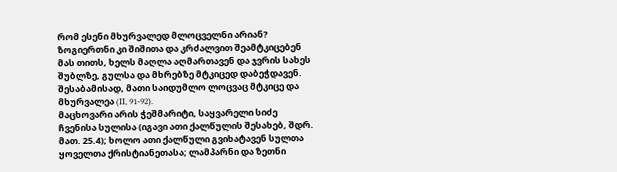რომ ესენი მხურვალედ მლოცველნი არიან? ზოგიერთნი კი შიშითა და კრძალვით შეამტკიცებენ მას თითს, ხელს მაღლა აღმართავენ და ჯვრის სახეს შუბლზე, გულსა და მხრებზე მტკიცედ დაბეჭდავენ. შესაბამისად, მათი საიდუმლო ლოცვაც მტკიცე და მხურვალეა (II, 91-92).
მაცხოვარი არის ჭეშმარიტი, საყვარელი სიძე ჩვენისა სულისა (იგავი ათი ქალწულის შესახებ, შდრ. მათ. 25.4); ხოლო ათი ქალწული გვიხატავენ სულთა ყოველთა ქრისტიანეთასა; ლამპარნი და ზეთნი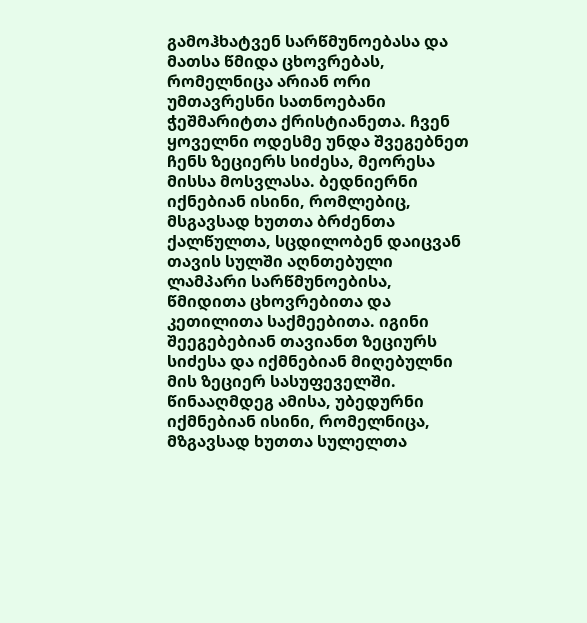გამოჰხატვენ სარწმუნოებასა და მათსა წმიდა ცხოვრებას, რომელნიცა არიან ორი უმთავრესნი სათნოებანი ჭეშმარიტთა ქრისტიანეთა. ჩვენ ყოველნი ოდესმე უნდა შვეგებნეთ ჩენს ზეციერს სიძესა, მეორესა მისსა მოსვლასა. ბედნიერნი იქნებიან ისინი, რომლებიც, მსგავსად ხუთთა ბრძენთა ქალწულთა, სცდილობენ დაიცვან თავის სულში აღნთებული ლამპარი სარწმუნოებისა, წმიდითა ცხოვრებითა და კეთილითა საქმეებითა. იგინი შეეგებებიან თავიანთ ზეციურს სიძესა და იქმნებიან მიღებულნი მის ზეციერ სასუფეველში. წინააღმდეგ ამისა, უბედურნი იქმნებიან ისინი, რომელნიცა, მზგავსად ხუთთა სულელთა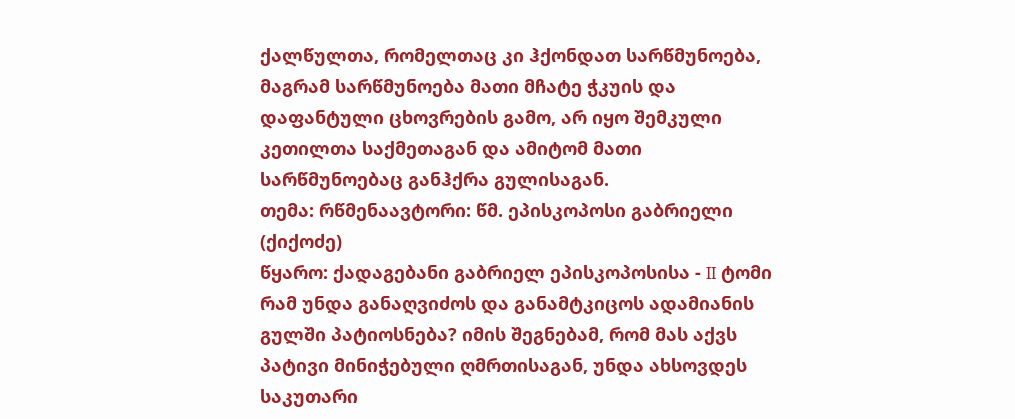ქალწულთა, რომელთაც კი ჰქონდათ სარწმუნოება, მაგრამ სარწმუნოება მათი მჩატე ჭკუის და დაფანტული ცხოვრების გამო, არ იყო შემკული კეთილთა საქმეთაგან და ამიტომ მათი სარწმუნოებაც განჰქრა გულისაგან.
თემა: რწმენაავტორი: წმ. ეპისკოპოსი გაბრიელი (ქიქოძე)
წყარო: ქადაგებანი გაბრიელ ეპისკოპოსისა - II ტომი
რამ უნდა განაღვიძოს და განამტკიცოს ადამიანის გულში პატიოსნება? იმის შეგნებამ, რომ მას აქვს პატივი მინიჭებული ღმრთისაგან, უნდა ახსოვდეს საკუთარი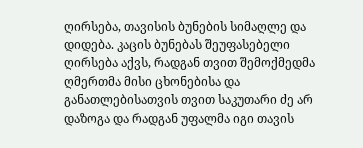ღირსება, თავისის ბუნების სიმაღლე და დიდება. კაცის ბუნებას შეუფასებელი ღირსება აქვს, რადგან თვით შემოქმედმა ღმერთმა მისი ცხონებისა და განათლებისათვის თვით საკუთარი ძე არ დაზოგა და რადგან უფალმა იგი თავის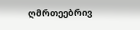ღმრთეებრივ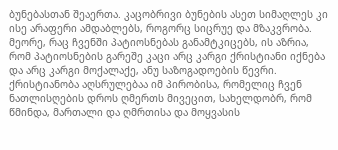ბუნებასთან შეაერთა. კაცობრივი ბუნების ასეთ სიმაღლეს კი ისე არაფერი ამდაბლებს, როგორც სიცრუე და მზაკვრობა. მეორე, რაც ჩვენში პატიოსნებას განამტკიცებს, ის აზრია, რომ პატიოსნების გარეშე კაცი არც კარგი ქრისტიანი იქნება და არც კარგი მოქალაქე, ანუ საზოგადოების წევრი. ქრისტიანობა აღსრულებაა იმ პირობისა, რომელიც ჩვენ ნათლისღების დროს ღმერთს მივეცით, სახელდობრ, რომ წმინდა, მართალი და ღმრთისა და მოყვასის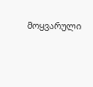მოყვარული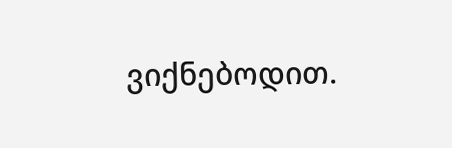ვიქნებოდით.